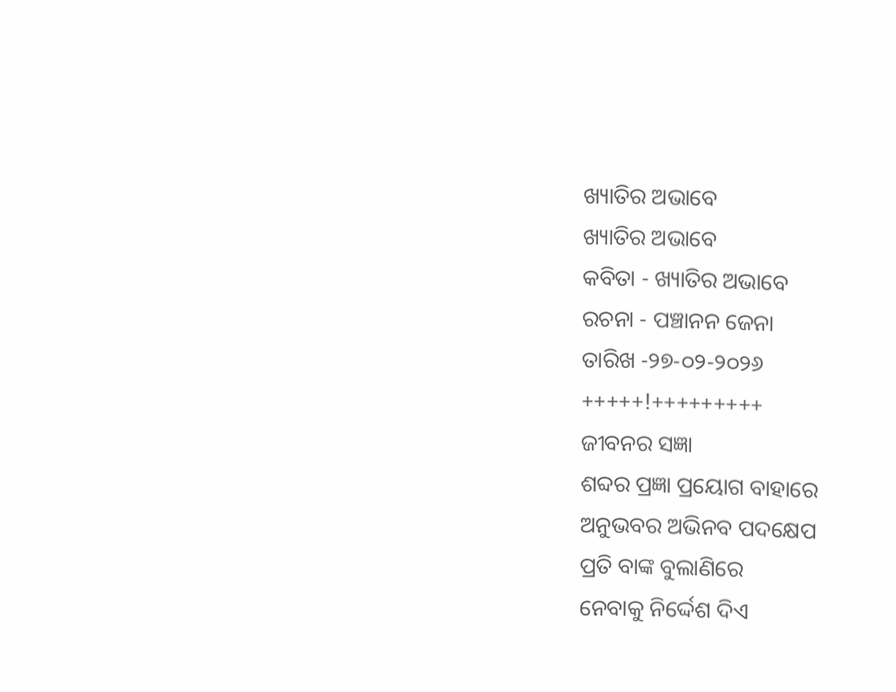ଖ୍ୟାତିର ଅଭାବେ
ଖ୍ୟାତିର ଅଭାବେ
କବିତା - ଖ୍ୟାତିର ଅଭାବେ
ରଚନା - ପଞ୍ଚାନନ ଜେନା
ତାରିଖ -୨୭-୦୨-୨୦୨୬
+++++!+++++++++
ଜୀବନର ସଜ୍ଞା
ଶବ୍ଦର ପ୍ରଜ୍ଞା ପ୍ରୟୋଗ ବାହାରେ
ଅନୁଭବର ଅଭିନବ ପଦକ୍ଷେପ
ପ୍ରତି ବାଙ୍କ ବୁଲାଣିରେ
ନେବାକୁ ନିର୍ଦ୍ଦେଶ ଦିଏ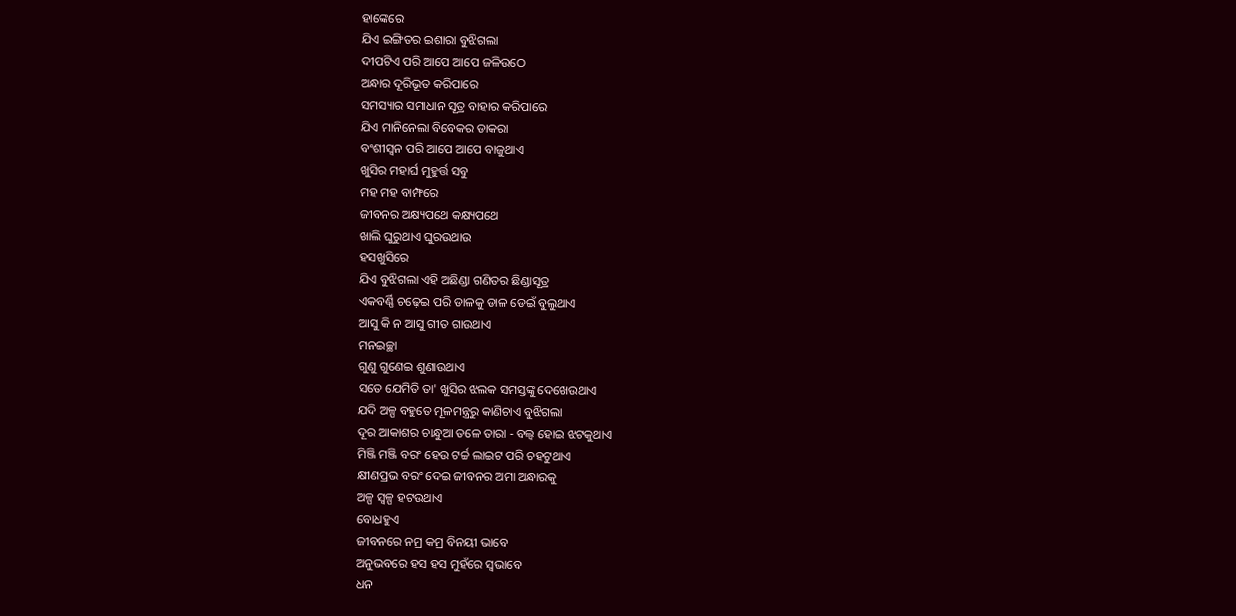ହାଙ୍କେରେ
ଯିଏ ଇଙ୍ଗିତର ଇଶାରା ବୁଝିଗଲା
ଦୀପଟିଏ ପରି ଆପେ ଆପେ ଜଳିଉଠେ
ଅନ୍ଧାର ଦୂରିଭୂତ କରିପାରେ
ସମସ୍ୟାର ସମାଧାନ ସୂତ୍ର ବାହାର କରିପାରେ
ଯିଏ ମାନିନେଲା ବିବେକର ଡାକରା
ବଂଶୀସ୍ୱନ ପରି ଆପେ ଆପେ ବାଜୁଥାଏ
ଖୁସିର ମହାର୍ଘ ମୁହୁର୍ତ୍ତ ସବୁ
ମହ ମହ ବାମ୍ଫରେ
ଜୀବନର ଅକ୍ଷ୍ୟପଥେ କକ୍ଷ୍ୟପଥେ
ଖାଲି ଘୁରୁଥାଏ ଘୁରଉଥାଉ
ହସଖୁସିରେ
ଯିଏ ବୁଝିଗଲା ଏହି ଅଛିଣ୍ଡା ଗଣିତର ଛିଣ୍ଡାସୂତ୍ର
ଏକବର୍ଣ୍ଣି ଚଢ଼େଇ ପରି ଡାଳକୁ ଡାଳ ଡେଇଁ ବୁଲୁଥାଏ
ଆସୁ କି ନ ଆସୁ ଗୀତ ଗାଉଥାଏ
ମନଇଚ୍ଛା
ଗୁଣୁ ଗୁଣେଇ ଶୁଣାଉଥାଏ
ସତେ ଯେମିତି ତା' ଖୁସିର ଝଲକ ସମସ୍ତଙ୍କୁ ଦେଖେଉଥାଏ
ଯଦି ଅଳ୍ପ ବହୁତେ ମୂଳମନ୍ତ୍ରରୁ କାଣିଚାଏ ବୁଝିଗଲା
ଦୂର ଆକାଶର ଚାନ୍ଧୁଆ ତଳେ ତାରା - ବଲ୍ବ ହୋଇ ଝଟକୁଥାଏ
ମିଞ୍ଜି ମଞ୍ଜି ବରଂ ହେଉ ଟର୍ଚ୍ଚ ଲାଇଟ ପରି ଚହଟୁଥାଏ
କ୍ଷୀଣପ୍ରଭ ବରଂ ଦେଇ ଜୀବନର ଅମା ଅନ୍ଧାରକୁ
ଅଳ୍ପ ସ୍ଵଳ୍ପ ହଟଉଥାଏ
ବୋଧହୁଏ
ଜୀବନରେ ନମ୍ର କମ୍ର ବିନୟୀ ଭାବେ
ଅନୁଭବରେ ହସ ହସ ମୁହଁରେ ସ୍ଵଭାବେ
ଧନ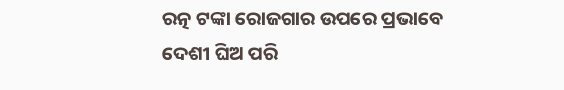ରତ୍ନ ଟଙ୍କା ରୋଜଗାର ଉପରେ ପ୍ରଭାବେ
ଦେଶୀ ଘିଅ ପରି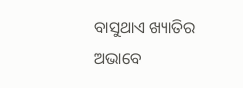ବାସୁଥାଏ ଖ୍ୟାତିର ଅଭାବେ